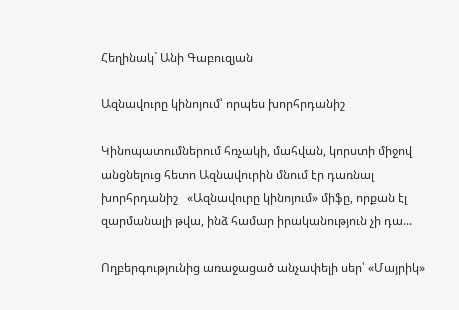Հեղինակ` Անի Գաբուզյան

Ազնավուրը կինոյում՝ որպես խորհրդանիշ

Կինոպատումներում հռչակի, մահվան, կորստի միջով անցնելուց հետո Ազնավուրին մնում էր դառնալ խորհրդանիշ   «Ազնավուրը կինոյում» միֆը, որքան էլ զարմանալի թվա, ինձ համար իրականություն չի դա...

Ողբերգությունից առաջացած անչափելի սեր՝ «Մայրիկ»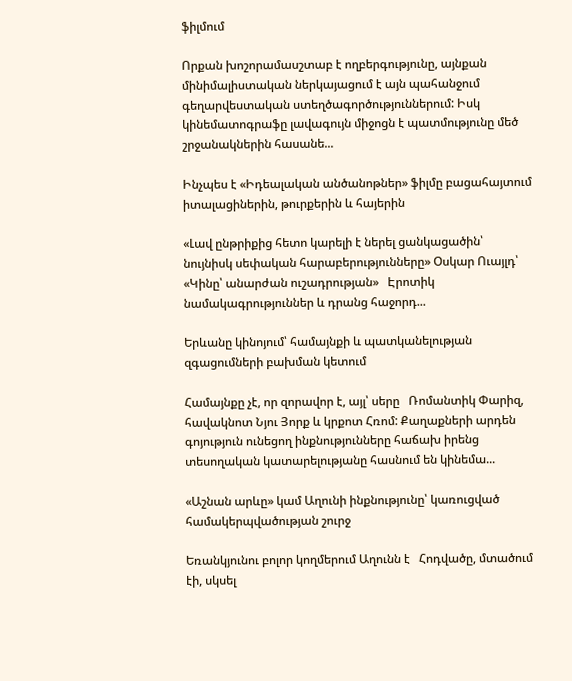ֆիլմում

Որքան խոշորամասշտաբ է ողբերգությունը, այնքան մինիմալիստական ներկայացում է այն պահանջում գեղարվեստական ստեղծագործություններում: Իսկ կինեմատոգրաֆը լավագույն միջոցն է պատմությունը մեծ շրջանակներին հասանե...

Ինչպես է «Իդեալական անծանոթներ» ֆիլմը բացահայտում իտալացիներին, թուրքերին և հայերին

«Լավ ընթրիքից հետո կարելի է ներել ցանկացածին՝ նույնիսկ սեփական հարաբերությունները» Օսկար Ուայլդ՝ «Կինը՝ անարժան ուշադրության»   Էրոտիկ նամակագրություններ և դրանց հաջորդ...

Երևանը կինոյում՝ համայնքի և պատկանելության զգացումների բախման կետում

Համայնքը չէ, որ զորավոր է, այլ՝ սերը   Ռոմանտիկ Փարիզ, հավակնոտ Նյու Յորք և կրքոտ Հռոմ: Քաղաքների արդեն գոյություն ունեցող ինքնությունները հաճախ իրենց տեսողական կատարելությանը հասնում են կինեմա...

«Աշնան արևը» կամ Աղունի ինքնությունը՝ կառուցված համակերպվածության շուրջ

Եռանկյունու բոլոր կողմերում Աղունն է   Հոդվածը, մտածում էի, սկսել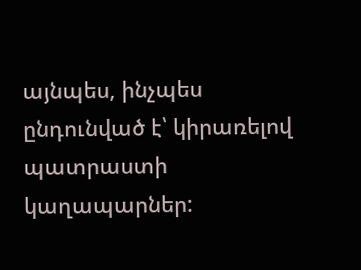այնպես, ինչպես ընդունված է՝ կիրառելով պատրաստի կաղապարներ: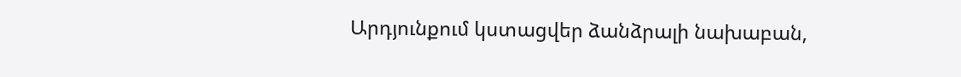Արդյունքում կստացվեր ձանձրալի նախաբան,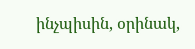ինչպիսին, օրինակ,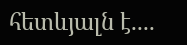հետևյալն է....